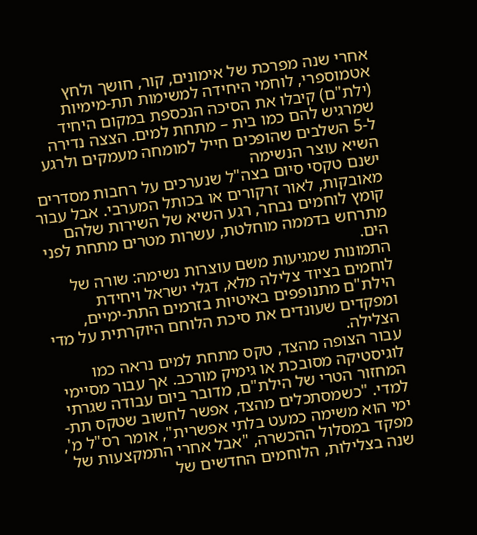אחרי שנה מפרכת של אימונים, קור, חושך ולחץ אטמוספרי, לוחמי היחידה למשימות תת-מימיות (ילת"ם) קיבלו את הסיכה הנכספת במקום היחיד שמרגיש להם כמו בית – מתחת למים. הצצה נדירה ל-5 השלבים שהופכים חייל למומחה מעמקים ולרגע השיא עוצר הנשימה
ישנם טקסי סיום בצה"ל שנערכים על רחבות מסדרים מאובקות, לאור זרקורים או בכותל המערבי. אבל עבור קומץ לוחמים נבחר, רגע השיא של השירות שלהם מתרחש בדממה מוחלטת, עשרות מטרים מתחת לפני הים.
התמונות שמגיעות משם עוצרות נשימה: שורה של לוחמים בציוד צלילה מלא, דגלי ישראל ויחידת הילת"ם מתנופפים באיטיות בזרמים התת-ימיים, ומפקדים שעונדים את סיכת הלוחם היוקרתית על מדי הצלילה.
עבור הצופה מהצד, טקס מתחת למים נראה כמו לוגיסטיקה מסובכת או גימיק מורכב. אך עבור מסיימי המחזור הטרי של הילת"ם, מדובר ביום עבודה שגרתי למדי. "כשמסתכלים מהצד, אפשר לחשוב שטקס תת-ימי הוא משימה כמעט בלתי אפשרית", אומר רס"ל מ', מפקד במסלול ההכשרה, "אבל אחרי התמקצעות של שנה בצלילות, הלוחמים החדשים של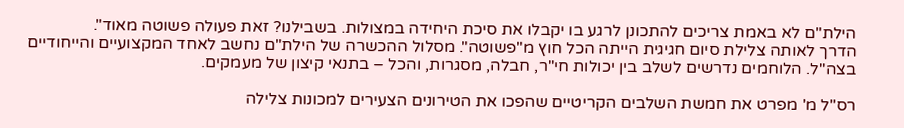הילת"ם לא באמת צריכים להתכונן לרגע בו יקבלו את סיכת היחידה במצולות. בשבילנו? זאת פעולה פשוטה מאוד".
הדרך לאותה צלילת סיום חגיגית הייתה הכל חוץ מ"פשוטה". מסלול ההכשרה של הילת"ם נחשב לאחד המקצועיים והייחודיים בצה"ל. הלוחמים נדרשים לשלב בין יכולות חי"ר, חבלה, מסגרות, והכל – בתנאי קיצון של מעמקים.

רס"ל מ' מפרט את חמשת השלבים הקריטיים שהפכו את הטירונים הצעירים למכונות צלילה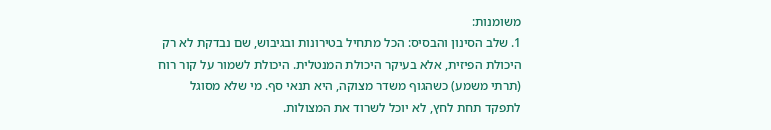משומנות:
1. שלב הסינון והבסיס: הכל מתחיל בטירונות ובגיבוש, שם נבדקת לא רק היכולת הפיזית, אלא בעיקר היכולת המנטלית. היכולת לשמור על קור רוח (תרתי משמע) כשהגוף משדר מצוקה, היא תנאי סף. מי שלא מסוגל לתפקד תחת לחץ, לא יוכל לשרוד את המצולות.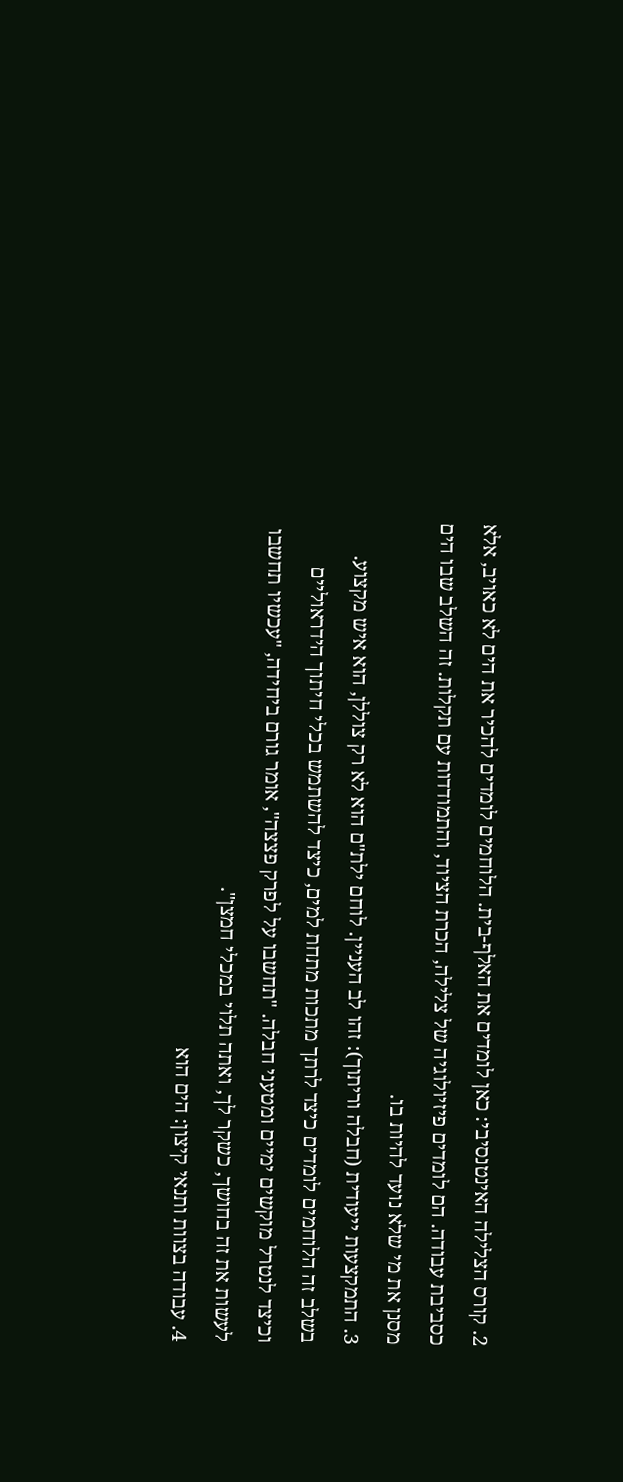2. קורס הצלילה האינטנסיבי: כאן לומדים את האלף-בית. הלוחמים לומדים להכיר את הים לא כאויב, אלא כסביבת עבודה. הם לומדים פיזיולוגיה של צלילה, הכרת הציוד, והתמודדות עם תקלות. זה השלב שבו הים מסנן את מי שלא נועד להיות בו.
3. התמקצעות ייעודית (חבלה וריתוך): זהו לב העניין. לוחם ילת"ם הוא לא רק צוללן, הוא איש מקצוע. בשלב זה הלוחמים לומדים כיצד לרתך מתכות מתחת למים, כיצד להשתמש בכלי חיתוך הידראוליים וכיצד לנטרל מוקשים ימיים ומטעני חבלה. "תחשבו על לפרק פצצה", אומר גורם ביחידה, "עכשיו תחשבו לעשות את זה בחושך, כשקר לך, ואתה תלוי במכלי חמצן".
4. עבודה בצוות ותנאי קיצון: הים הוא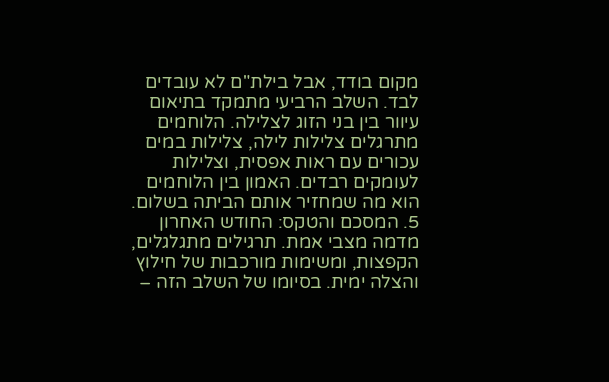מקום בודד, אבל בילת"ם לא עובדים לבד. השלב הרביעי מתמקד בתיאום עיוור בין בני הזוג לצלילה. הלוחמים מתרגלים צלילות לילה, צלילות במים עכורים עם ראות אפסית, וצלילות לעומקים רבדים. האמון בין הלוחמים הוא מה שמחזיר אותם הביתה בשלום.
5. המסכם והטקס: החודש האחרון מדמה מצבי אמת. תרגילים מתגלגלים, הקפצות, ומשימות מורכבות של חילוץ והצלה ימית. בסיומו של השלב הזה –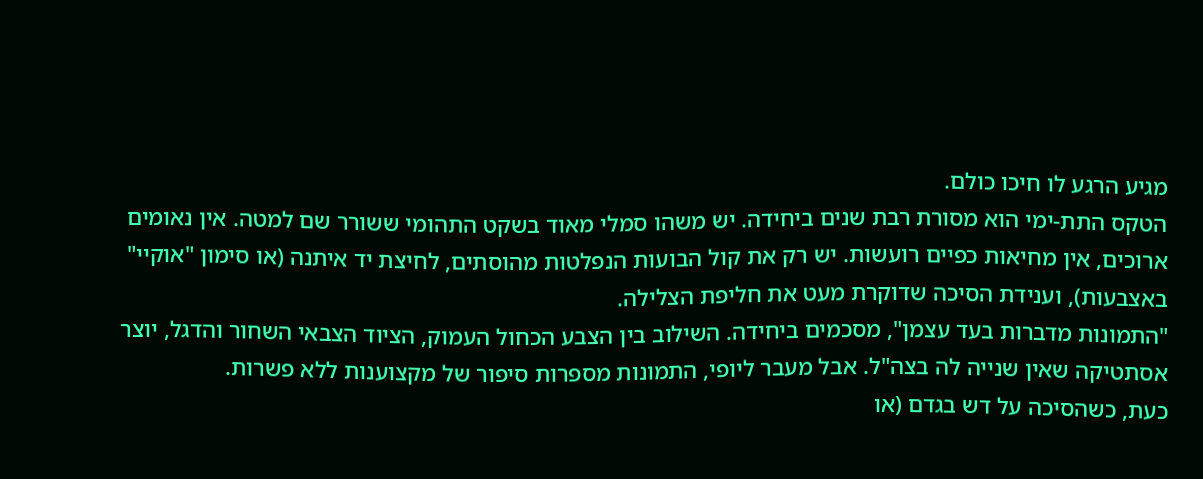מגיע הרגע לו חיכו כולם.
הטקס התת-ימי הוא מסורת רבת שנים ביחידה. יש משהו סמלי מאוד בשקט התהומי ששורר שם למטה. אין נאומים ארוכים, אין מחיאות כפיים רועשות. יש רק את קול הבועות הנפלטות מהוסתים, לחיצת יד איתנה (או סימון "אוקיי" באצבעות), וענידת הסיכה שדוקרת מעט את חליפת הצלילה.
"התמונות מדברות בעד עצמן", מסכמים ביחידה. השילוב בין הצבע הכחול העמוק, הציוד הצבאי השחור והדגל, יוצר אסתטיקה שאין שנייה לה בצה"ל. אבל מעבר ליופי, התמונות מספרות סיפור של מקצוענות ללא פשרות.
כעת, כשהסיכה על דש בגדם (או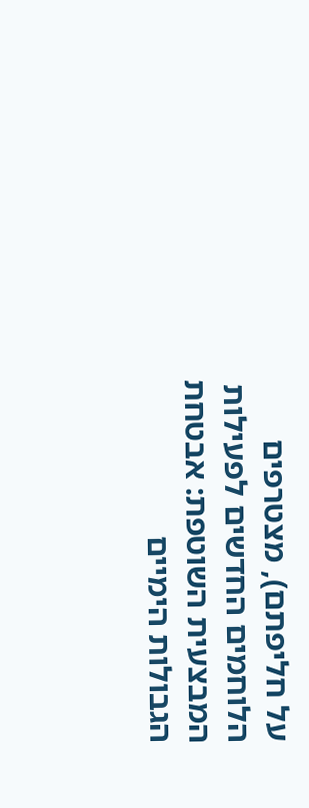על חליפתם), מצטרפים הלוחמים החדשים לפעילות המבצעית השוטפת: אבטחת הגבולות הימיים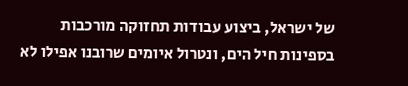של ישראל, ביצוע עבודות תחזוקה מורכבות בספינות חיל הים, ונטרול איומים שרובנו אפילו לא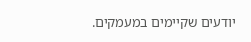יודעים שקיימים במעמקים.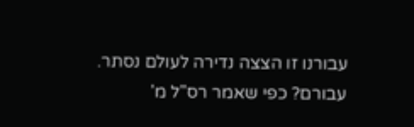עבורנו זו הצצה נדירה לעולם נסתר. עבורם? כפי שאמר רס"ל מ'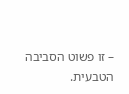– זו פשוט הסביבה הטבעית.